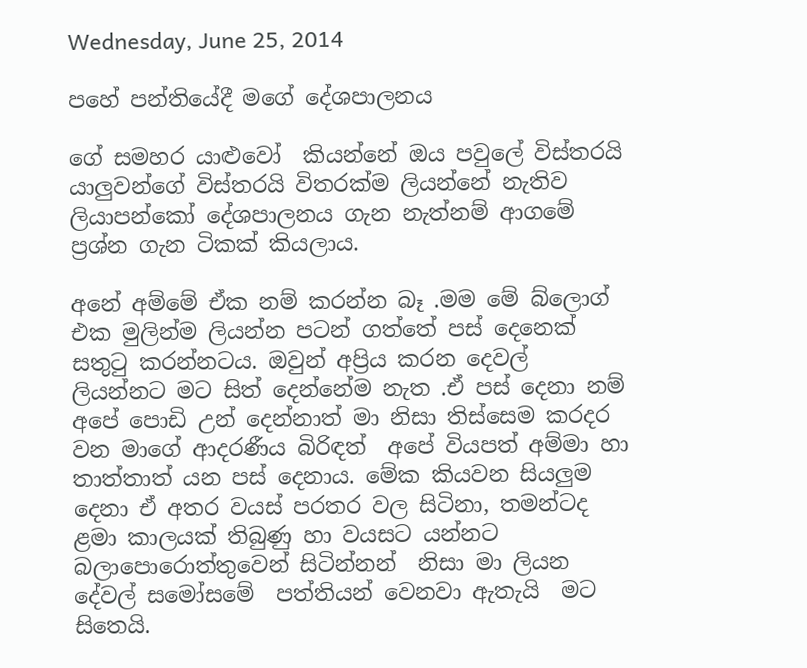Wednesday, June 25, 2014

පහේ පන්තියේදී මගේ දේශපාලනය

ගේ සමහර යාළුවෝ  කියන්නේ ඔය පවුලේ විස්තරයි  යාලුවන්ගේ විස්තරයි විතරක්ම ලියන්නේ නැතිව ලියාපන්කෝ දේශපාලනය ගැන නැත්නම් ආගමේ ප්‍රශ්න ගැන ටිකක් කියලාය.

අනේ අම්මේ ඒක නම් කරන්න බෑ .මම මේ බ්ලොග් එක මුලින්ම ලියන්න පටන් ගත්තේ පස් දෙනෙක් සතුටු කරන්නටය. ඔවුන් අප්‍රිය කරන දෙවල් ලියන්නට මට සිත් දෙන්නේම නැත .ඒ පස් දෙනා නම් අපේ පොඩි උන් දෙන්නාත් මා නිසා තිස්සෙම කරදර වන මාගේ ආදරණීය බිරිඳත්  අපේ වියපත් අම්මා හා තාත්තාත් යන පස් දෙනාය. මේක කියවන සියලුම දෙනා ඒ අතර වයස් පරතර වල සිටිනා, තමන්ටද  ළමා කාලයක් තිබුණු හා වයසට යන්නට බලාපොරොත්තුවෙන් සිටින්නන්  නිසා මා ලියන දේවල් සමෝසමේ  පත්තියන් වෙනවා ඇතැයි  මට සිතෙයි.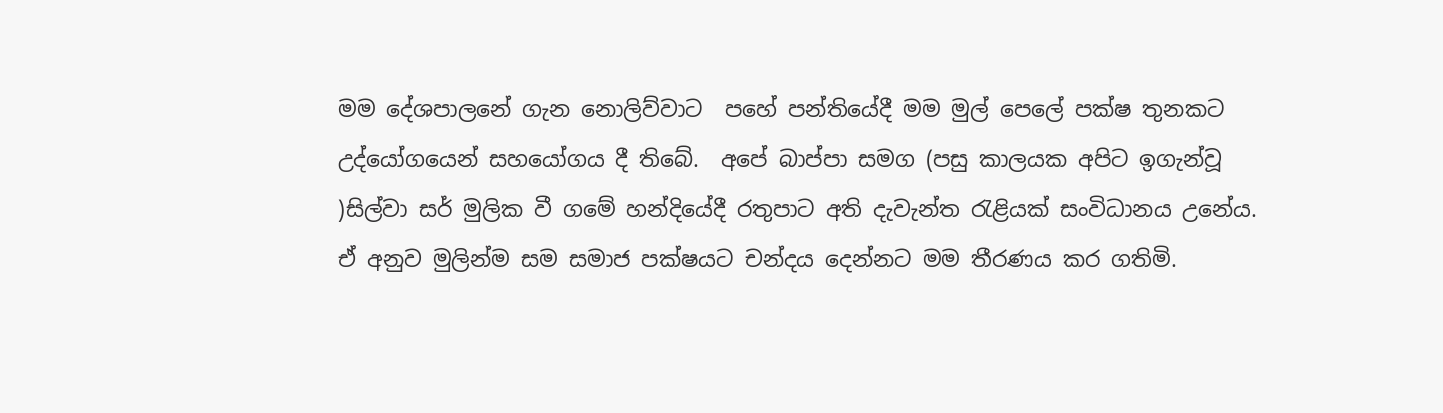මම දේශපාලනේ ගැන නොලිව්වාට  පහේ පන්තියේදී මම මුල් පෙලේ පක්ෂ තුනකට උද්යෝගයෙන් සහයෝගය දී තිබේ.  අපේ බාප්පා සමග (පසු කාලයක අපිට ඉගැන්වූ )සිල්වා සර් මුලික වී ගමේ හන්දියේදී රතුපාට අති දැවැන්ත රැළියක් සංවිධානය උනේය. ඒ අනුව මුලින්ම සම සමාජ පක්ෂයට චන්දය දෙන්නට මම තීරණය කර ගතිමි.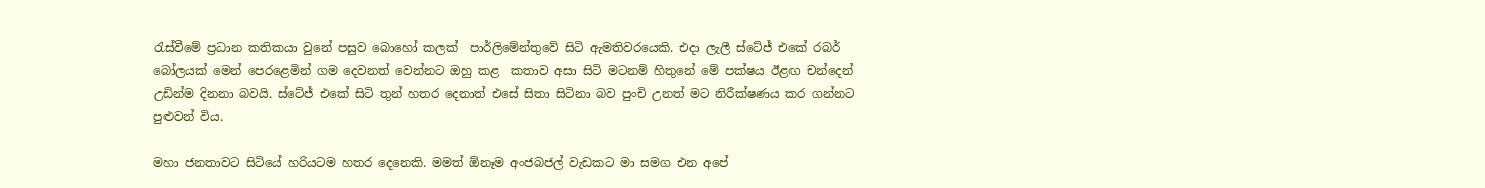රැස්වීමේ ප්‍රධාන කතිකයා වුනේ පසුව බොහෝ කලක්  පාර්ලිමේන්තුවේ සිටි ඇමතිවරයෙකි. එදා ලැලී ස්ටේජ් එකේ රබර් බෝලයක් මෙන් පෙරළෙමින් ගම දෙවනත් වෙන්නට ඔහු කළ  කතාව අසා සිටි මටනම් හිතුනේ මේ පක්ෂය ඊළඟ චන්දෙන් උඩින්ම දිනනා බවයි. ස්ටේජ් එකේ සිටි තුන් හතර දෙනාත් එසේ සිතා සිටිනා බව පුංචි උනත් මට නිරීක්ෂණය කර ගන්නට පුළුවන් විය.

මහා ජනතාවට සිටියේ හරියටම හතර දෙනෙකි. මමත් ඕනෑම අංජබජල් වැඩකට මා සමග එන අපේ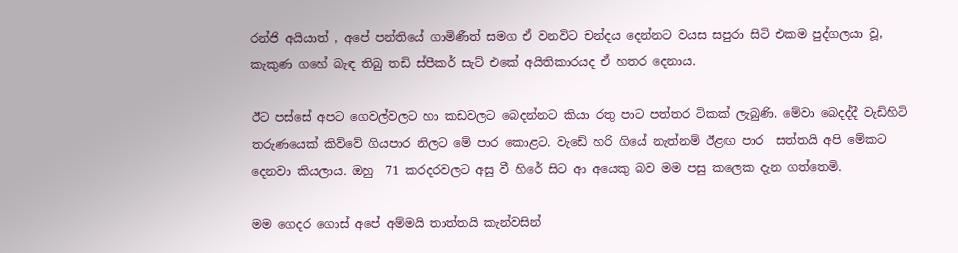රන්ජි අයියාත් , අපේ පන්තියේ ගාමිණීත් සමග ඒ වනවිට චන්දය දෙන්නට වයස සපුරා සිටි එකම පුද්ගලයා වූ, කැකුණ ගහේ බැඳ තිබු තඩි ස්පීකර් සැට් එකේ අයිතිකාරයද ඒ හතර දෙනාය.

ඊට පස්සේ අපට ගෙවල්වලට හා කඩවලට බෙදන්නට කියා රතු පාට පත්තර ටිකක් ලැබුණි. මේවා බෙදද්දී වැඩිහිටි තරුණයෙක් කිව්වේ ගියපාර නිලට මේ පාර කොළට. වැඩේ හරි ගියේ නැත්නම් ඊළඟ පාර  සත්තයි අපි මේකට දෙනවා කියලාය. ඔහු  71 කරදරවලට අසු වී හිරේ සිට ආ අයෙකු බව මම පසු කලෙක දැන ගත්තෙමි.

මම ගෙදර ගොස් අපේ අම්මයි තාත්තයි කැන්වසින්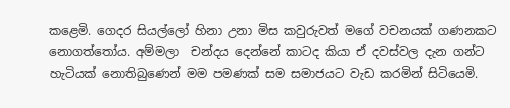කළෙමි. ගෙදර සියල්ලෝ හිනා උනා මිස කවුරුවත් මගේ වචනයක් ගණනකට නොගත්තෝය. අම්මලා  චන්දය දෙන්නේ කාටද කියා ඒ දවස්වල දැන ගන්ට හැටියක් නොතිබුණෙන් මම පමණක් සම සමාජයට වැඩ කරමින් සිටියෙමි.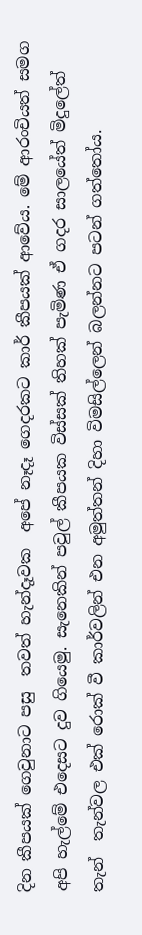දින කීපයක් ගෙවුනාට පසු  තවත් හැන්දෑවක  අපේ නෑදෑ ගෙදරකට කාර් කීපයක් ආවේය. මේ ආරංචියත් සමග අපි හැල්මේ එදෙසට දුව ගියෙමු. සැනෙකින් පවුල් කීපයක විස්සක් තිහක් පැමිණ ඒ ගදර සාලයේත් මිදුලේත්  තැන්  තැන්වල එක් රොක් වී කාර්වලින් එන අමුත්තන් දිහා විමසිල්ලෙන් බලන්නට පටන් ගත්තෝය.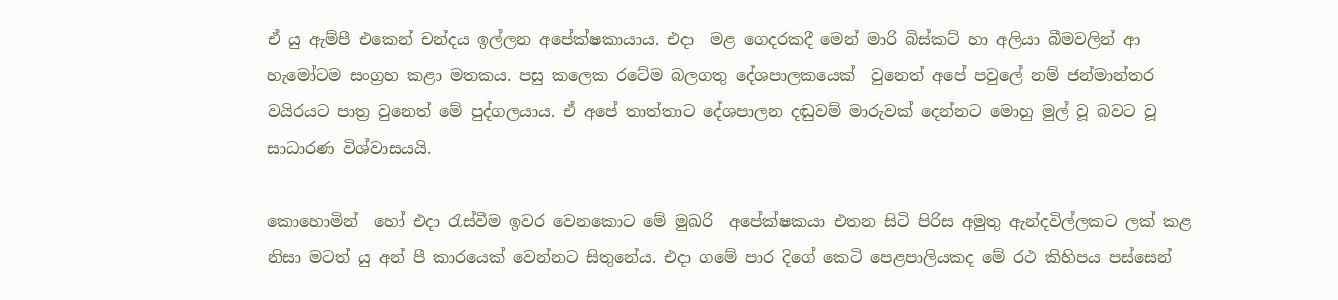ඒ යු ඇම්පී එකෙන් චන්දය ඉල්ලන අපේක්ෂකායාය. එදා  මළ ගෙදරකදී මෙන් මාරි බිස්කට් හා අලියා බීමවලින් ආ හැමෝටම සංග්‍රහ කළා මතකය. පසු කලෙක රටේම බලගතු දේශපාලකයෙක්  වුනෙත් අපේ පවුලේ නම් ජන්මාන්තර වයිරයට පාත්‍ර වුනෙත් මේ පුද්ගලයාය. ඒ අපේ තාත්තාට දේශපාලන දඬුවම් මාරුවක් දෙන්නට මොහු මුල් වූ බවට වූ සාධාරණ විශ්වාසයයි.

කොහොමින්  හෝ එදා රැස්වීම ඉවර වෙනකොට මේ මුඛරි  අපේක්ෂකයා එතන සිටි පිරිස අමුතු ඇන්දවිල්ලකට ලක් කළ නිසා මටත් යු අන් පී කාරයෙක් වෙන්නට සිතුනේය. එදා ගමේ පාර දිගේ කෙටි පෙළපාලියකද මේ රථ කිහිපය පස්සෙන්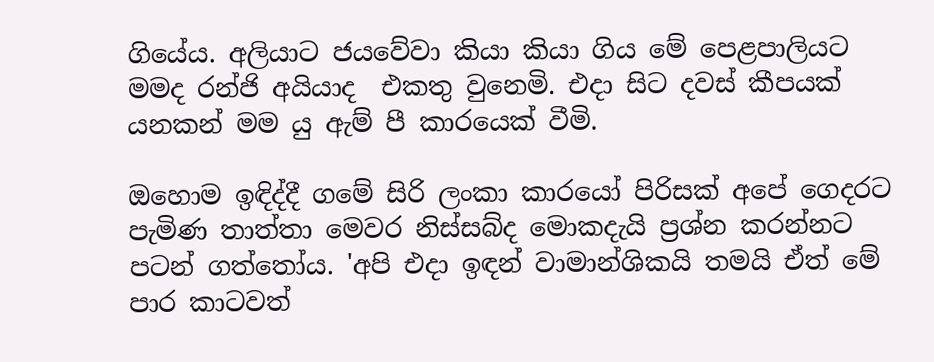ගියේය. අලියාට ජයවේවා කියා කියා ගිය මේ පෙළපාලියට මමද රන්ජි අයියාද  එකතු වුනෙමි. එදා සිට දවස් කීපයක් යනකන් මම යු ඇම් පී කාරයෙක් වීමි.

ඔහොම ඉඳිද්දී ගමේ සිරි ලංකා කාරයෝ පිරිසක් අපේ ගෙදරට පැමිණ තාත්තා මෙවර නිස්සබ්ද මොකදැයි ප්‍රශ්න කරන්නට පටන් ගත්තෝය. 'අපි එදා ඉඳන් වාමාන්ශිකයි තමයි ඒත් මේ පාර කාටවත්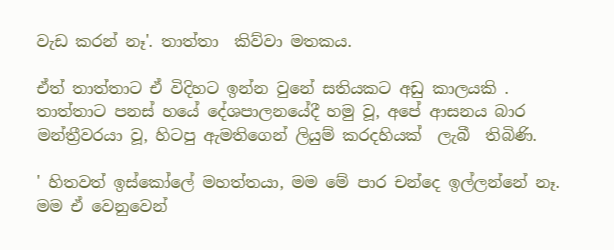වැඩ කරන් නෑ'. තාත්තා  කිව්වා මතකය.

ඒත් තාත්තාට ඒ විදිහට ඉන්න වුනේ සතියකට අඩු කාලයකි . තාත්තාට පනස් හයේ දේශපාලනයේදී හමු වූ, අපේ ආසනය බාර මන්ත්‍රීවරයා වූ, හිටපු ඇමතිගෙන් ලියුම් කරදහියක්  ලැබී  තිබිණි.

' හිතවත් ඉස්කෝලේ මහත්තයා, මම මේ පාර චන්දෙ ඉල්ලන්නේ නෑ. මම ඒ වෙනුවෙන්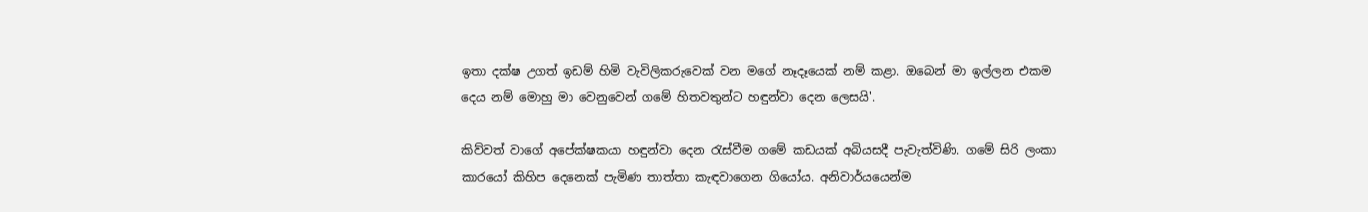ඉතා දක්ෂ උගත් ඉඩම් හිමි වැවිලිකරුවෙක් වන මගේ නෑදෑයෙක් නම් කළා. ඔබෙන් මා ඉල්ලන එකම දෙය නම් මොහු මා වෙනුවෙන් ගමේ හිතවතුන්ට හඳුන්වා දෙන ලෙසයි'.

කිව්වත් වාගේ අපේක්ෂකයා හඳුන්වා දෙන රැස්වීම ගමේ කඩයක් අබියසදී පැවැත්විණි. ගමේ සිරි ලංකා කාරයෝ කිහිප දෙනෙක් පැමිණ තාත්තා කැඳවාගෙන ගියෝය. අනිවාර්යයෙන්ම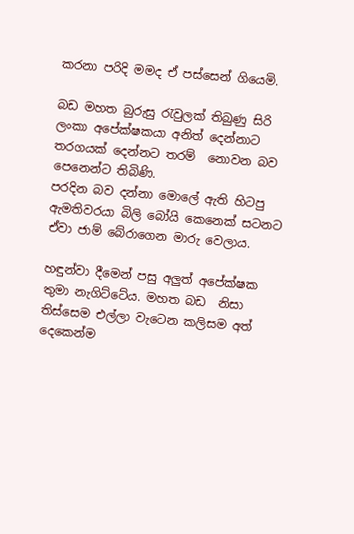කරනා පරිදි මමද ඒ පස්සෙන් ගියෙමි.

බඩ මහත බුරුසු රැවුලක් තිබුණු සිරි ලංකා අපේක්ෂකයා අනිත් දෙන්නාට තරගයක් දෙන්නට තරම්  නොවන බව පෙනෙන්ට තිබිණි.
පරදින බව දන්නා මොලේ ඇති හිටපු ඇමතිවරයා බිලි බෝයි කෙනෙක් සටනට ඒවා ජාම් බේරාගෙන මාරු වෙලාය.

හඳුන්වා දීමෙන් පසු අලුත් අපේක්ෂක තුමා නැගිට්ටේය. මහත බඩ  නිසා තිස්සෙම එල්ලා වැටෙන කලිසම අත්  දෙකෙන්ම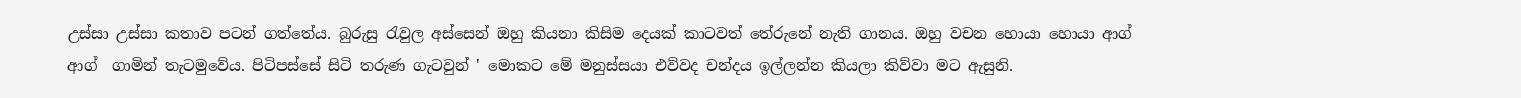උස්සා උස්සා කතාව පටන් ගත්තේය. බුරුසු රැවුල අස්සෙන් ඔහු කියනා කිසිම දෙයක් කාටවත් තේරුනේ නැති ගානය. ඔහු වචන හොයා හොයා ආග්  ආග්  ගාමින් තැටමුවේය. පිටිපස්සේ සිටි තරුණ ගැටවුන් ' මොකට මේ මනුස්සයා එව්වද චන්දය ඉල්ලන්න කියලා කිව්වා මට ඇසුනි.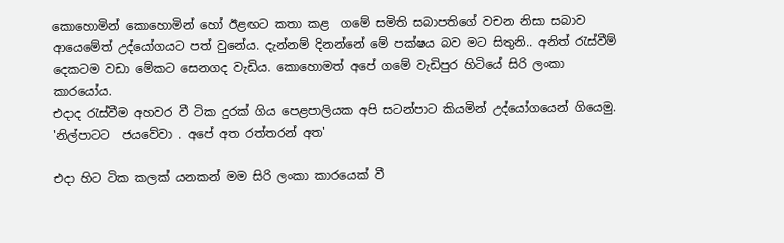කොහොමින් කොහොමින් හෝ ඊළඟට කතා කළ  ගමේ සමිති සබාපතිගේ වචන නිසා සබාව ආයෙමේත් උද්යෝගයට පත් වුනේය. දැන්නම් දිනන්නේ මේ පක්ෂය බව මට සිතුනි.. අනිත් රැස්වීම් දෙකටම වඩා මේකට සෙනගද වැඩිය. කොහොමත් අපේ ගමේ වැඩිපුර හිටියේ සිරි ලංකා කාරයෝය.
එදාද රැස්වීම අහවර වී ටික දුරක් ගිය පෙළපාලියක අපි සටන්පාට කියමින් උද්යෝගයෙන් ගියෙමු. 'නිල්පාටට  ජයවේවා . අපේ අත රත්තරන් අත'

එදා හිට ටික කලක් යනකන් මම සිරි ලංකා කාරයෙක් වී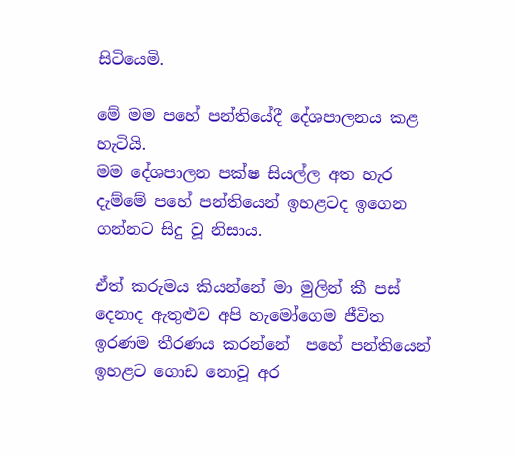සිටියෙමි.

මේ මම පහේ පන්තියේදී දේශපාලනය කළ  හැටියි.
මම දේශපාලන පක්ෂ සියල්ල අත හැර දැම්මේ පහේ පන්තියෙන් ඉහළටද ඉගෙන ගන්නට සිදු වූ නිසාය.

ඒත් කරුමය කියන්නේ මා මුලින් කී පස් දෙනාද ඇතුළුව අපි හැමෝගෙම ජීවිත ඉරණම තීරණය කරන්නේ  පහේ පන්තියෙන් ඉහළට ගොඩ නොවූ අර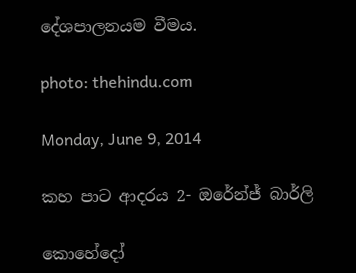දේශපාලනයම වීමය.

photo: thehindu.com

Monday, June 9, 2014

කහ පාට ආදරය 2- ඔරේන්ජ් බාර්ලි

කොහේදෝ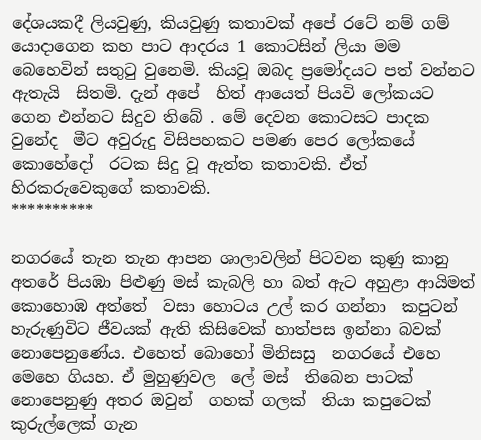දේශයකදී ලියවුණු, කියවුණු කතාවක් අපේ රටේ නම් ගම් යොදාගෙන කහ පාට ආදරය 1 කොටසින් ලියා මම බෙහෙවින් සතුටු වුනෙමි. කියවූ ඔබද ප්‍රමෝදයට පත් වන්නට ඇතැයි  සිතමි. දැන් අපේ  හිත් ආයෙත් පියවි ලෝකයට ගෙන එන්නට සිදුව තිබේ . මේ දෙවන කොටසට පාදක වුනේද  මීට අවුරුදු විසිපහකට පමණ පෙර ලෝකයේ කොහේදෝ  රටක සිදු වූ ඇත්ත කතාවකි. ඒත් හිරකරුවෙකුගේ කතාවකි.
**********

නගරයේ තැන තැන ආපන ශාලාවලින් පිටවන කුණු කානු අතරේ පියඹා පිළුණු මස් කැබලි හා බත් ඇට අහුළා ආයිමත් කොහොඹ අත්තේ  වසා හොටය උල් කර ගන්නා  කපුටන් හැරුණුවිට ජීවයක් ඇති කිසිවෙක් හාත්පස ඉන්නා බවක් නොපෙනුණේය. එහෙත් බොහෝ මිනිසසු  නගරයේ එහෙ මෙහෙ ගියහ. ඒ මුහුණුවල  ලේ මස්  තිබෙන පාටක්  නොපෙනුණු අතර ඔවුන්  ගහක් ගලක්  තියා කපුටෙක් කුරුල්ලෙක් ගැන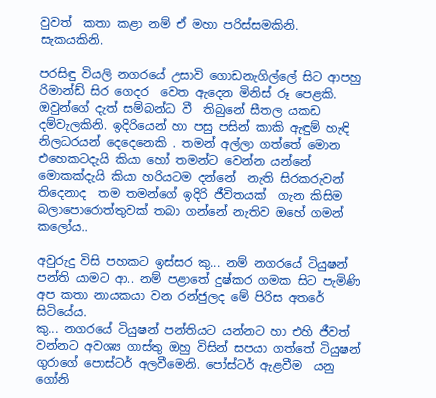වුවත්  කතා කළා නම් ඒ මහා පරිස්සමකිනි. සැකයකිනි.

පරසිඳු වියලි නගරයේ උසාවි ගොඩනැගිල්ලේ සිට ආපහු රිමාන්ඩ් සිර ගෙදර  වෙත ඇදෙන මිනිස් රූ පෙළකි. ඔවුන්ගේ දැත් සම්බන්ධ වී  තිබුනේ සීතල යකඩ දම්වැලකිනි. ඉදිරියෙන් හා පසු පසින් කාකි ඇඳුම් හැඳි නිලධරයන් දෙදෙනෙකි . තමන් අල්ලා ගත්තේ මොන එහෙකටදැයි කියා හෝ තමන්ට වෙන්න යන්නේ මොකක්දැයි කියා හරියටම දන්නේ  නැති සිරකරුවන් තිදෙනාද  තම තමන්ගේ ඉදිරි ජීවිතයක්  ගැන කිසිම බලාපොරොත්තුවක් තබා ගන්නේ නැතිව ඔහේ ගමන් කලෝය..

අවුරුදු විසි පහකට ඉස්සර කු... නම් නගරයේ ටියුෂන් පන්ති යාමට ආ.. නම් පළාතේ දුෂ්කර ගමක සිට පැමිණි අප කතා නායකයා වන රන්ජුලද මේ පිරිස අතරේ සිටියේය.
කු... නගරයේ ටියුෂන් පන්තියට යන්නට හා එහි ජීවත් වන්නට අවශ්‍ය ගාස්තු ඔහු විසින් සපයා ගත්තේ ටියුෂන් ගුරාගේ පොස්ටර් අලවීමෙනි. පෝස්ටර් ඇළවීම  යනු ගෝනි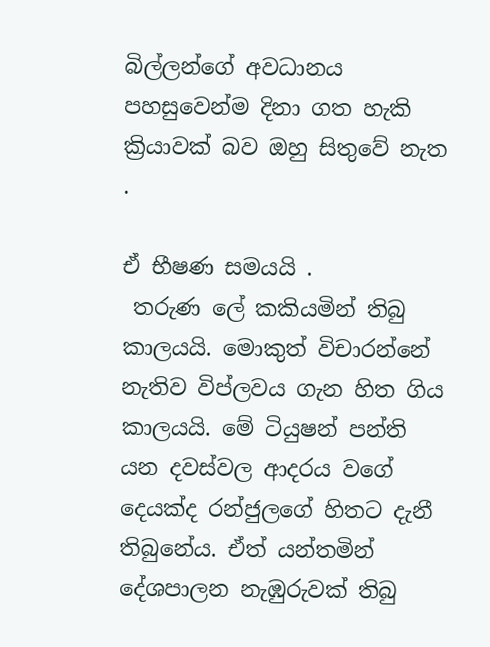බිල්ලන්ගේ අවධානය පහසුවෙන්ම දිනා ගත හැකි ක්‍රියාවක් බව ඔහු සිතුවේ නැත .

ඒ භීෂණ සමයයි .
 තරුණ ලේ කකියමින් තිබු කාලයයි. මොකුත් විචාරන්නේ නැතිව විප්ලවය ගැන හිත ගිය කාලයයි. මේ ටියුෂන් පන්ති යන දවස්වල ආදරය වගේ දෙයක්ද රන්ජුලගේ හිතට දැනී තිබුනේය. ඒත් යන්තමින් දේශපාලන නැඹුරුවක් තිබු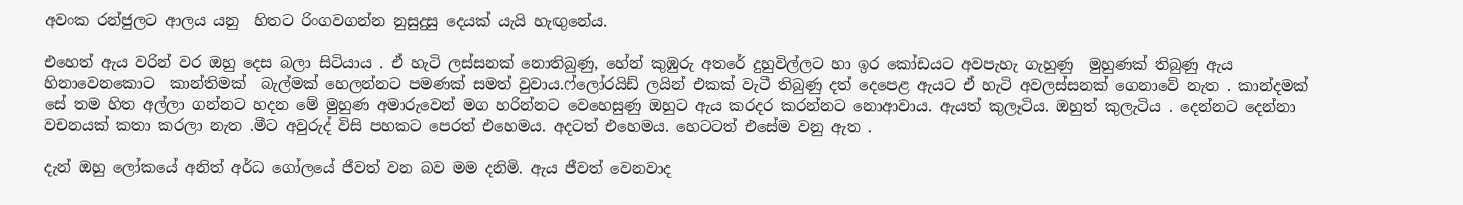අවංක රන්ජුලට ආලය යනු  හිතට රිංගවගන්න නුසුදුසු දෙයක් යැයි හැඟුනේය.

එහෙත් ඇය වරින් වර ඔහු දෙස බලා සිටියාය . ඒ හැටි ලස්සනක් නොතිබුණු, හේන් කුඹුරු අතරේ දුහුවිල්ලට හා ඉර කෝඩයට අවපැහැ ගැහුණු  මුහුණක් තිබුණු ඇය හිනාවෙනකොට  කාන්තිමක්  බැල්මක් හෙලන්නට පමණක් සමත් වුවාය.ෆ්ලෝරයිඩ් ලයින් එකක් වැටී තිබුණු දත් දෙපෙළ ඇයට ඒ හැටි අවලස්සනක් ගෙනාවේ නැත . කාන්දමක් සේ තම හිත අල්ලා ගන්නට හදන මේ මුහුණ අමාරුවෙන් මග හරින්නට වෙහෙසුණු ඔහුට ඇය කරදර කරන්නට නොආවාය. ඇයත් කුලෑටිය. ඔහුත් කුලැටිය . දෙන්නට දෙන්නා වචනයක් කතා කරලා නැත .මීට අවුරුද් විසි පහකට පෙරත් එහෙමය. අදටත් එහෙමය. හෙටටත් එසේම වනු ඇත .

දැන් ඔහු ලෝකයේ අනිත් අර්ධ ගෝලයේ ජීවත් වන බව මම දනිමි. ඇය ජීවත් වෙනවාද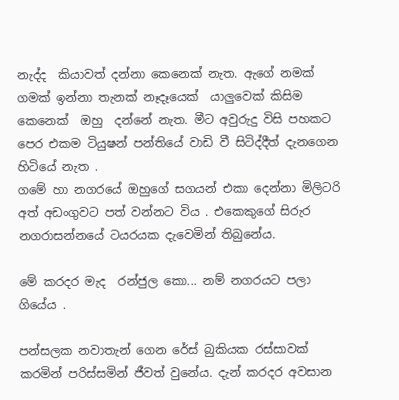නැද්ද  කියාවත් දන්නා කෙනෙක් නැත. ඇගේ නමක් ගමක් ඉන්නා තැනක් නෑදෑයෙක්  යාලුවෙක් කිසිම කෙනෙක්  ඔහු  දන්නේ නැත. මීට අවුරුදු විසි පහකට පෙර එකම ටියුෂන් පන්තියේ වාඩි වී සිටිද්දීත් දැනගෙන හිටියේ නැත .
ගමේ හා නගරයේ ඔහුගේ සගයන් එකා දෙන්නා මිලිටරි  අත් අඩංගුවට පත් වන්නට විය . එකෙකුගේ සිරුර නගරාසන්නයේ ටයරයක දැවෙමින් තිබුනේය.

මේ කරදර මැද  රන්ජුල කො... නම් නගරයට පලා ගියේය .

පන්සලක නවාතැන් ගෙන රේස් බුකියක රස්සාවක් කරමින් පරිස්සමින් ජීවත් වුනේය. දැන් කරදර අවසාන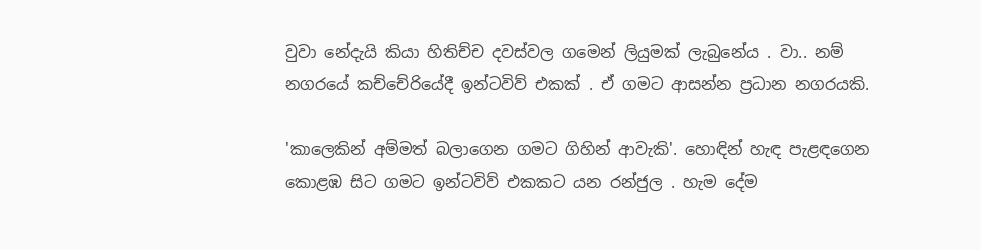වුවා නේදැයි කියා හිතිච්ච දවස්වල ගමෙන් ලියුමක් ලැබුනේය . වා.. නම් නගරයේ කච්චේරියේදී ඉන්ටවිව් එකක් . ඒ ගමට ආසන්න ප්‍රධාන නගරයකි.

'කාලෙකින් අම්මත් බලාගෙන ගමට ගිහින් ආවැකි'. හොඳින් හැඳ පැළඳගෙන කොළඹ සිට ගමට ඉන්ටවිව් එකකට යන රන්ජුල . හැම දේම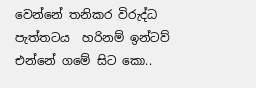වෙන්නේ තනිකර විරුද්ධ  පැත්තටය  හරිනම් ඉන්ටව්  එන්නේ ගමේ සිට කො..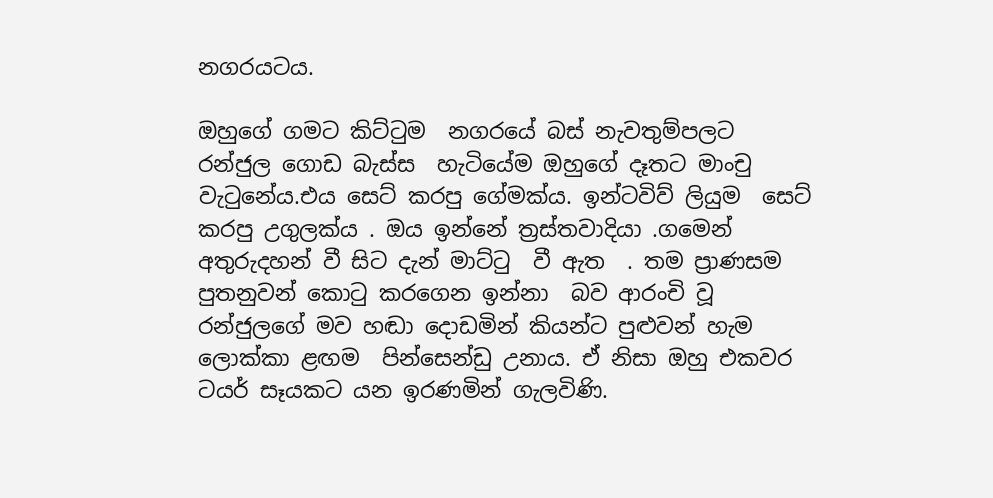නගරයටය.

ඔහුගේ ගමට කිට්ටුම  නගරයේ බස් නැවතුම්පලට රන්ජුල ගොඩ බැස්ස  හැටියේම ඔහුගේ දෑතට මාංචු වැටුනේය.එය සෙට් කරපු ගේමක්ය. ඉන්ටවිව් ලියුම  සෙට් කරපු උගුලක්ය . ඔය ඉන්නේ ත්‍රස්තවාදියා .ගමෙන් අතුරුදහන් වී සිට දැන් මාට්ටු  වී ඇත  . තම ප්‍රාණසම පුතනුවන් කොටු කරගෙන ඉන්නා  බව ආරංචි වූ  රන්ජුලගේ මව හඬා දොඩමින් කියන්ට පුළුවන් හැම ලොක්කා ළඟම  පින්සෙන්ඩු උනාය. ඒ නිසා ඔහු එකවර ටයර් සෑයකට යන ඉරණමින් ගැලවිණි.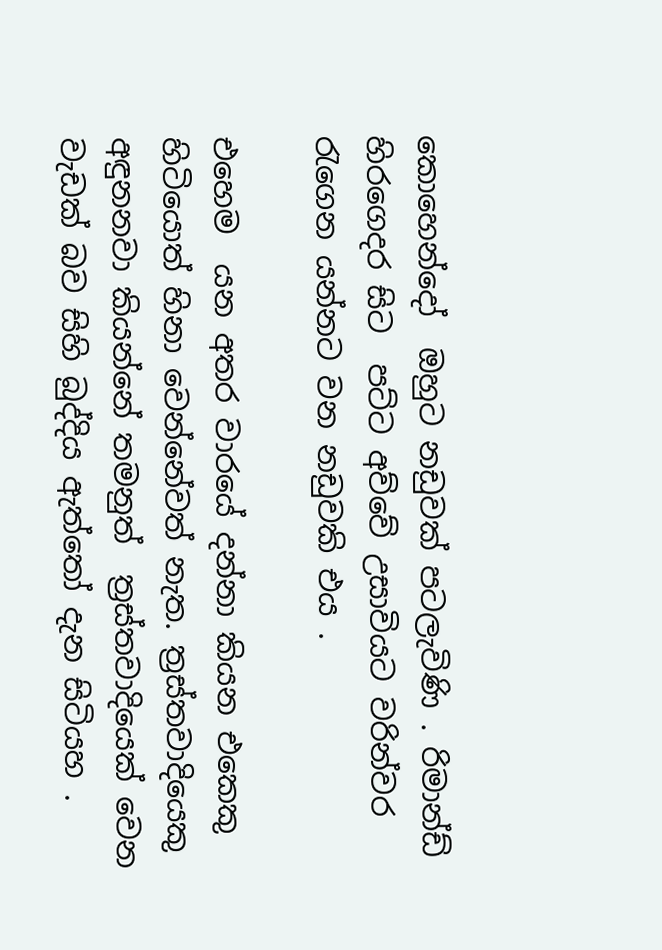කොහෙන්දෝ  ඔහුට නඩුවක් පටලැවිණි . රිමාන්ඩ් හිරගෙදර සිට  පට්ට අව්වේ උසාවියට වරින්වර රැගෙන යන්නට වන නඩුවකි එය .

එහෙම  යන අතර වාරයේ දන්නා කියන එකෙකු හිටියොත් හිනා වෙන්නේවත් නැත. ත්‍රස්තවාදියෙකු අඳුනනවා කියන්නේ තමනුත්  ත්‍රස්තවාදියෙක් වෙන වැඩක් බව සිහි බුද්දිය ඇත්තෝ දැන සිටියහ .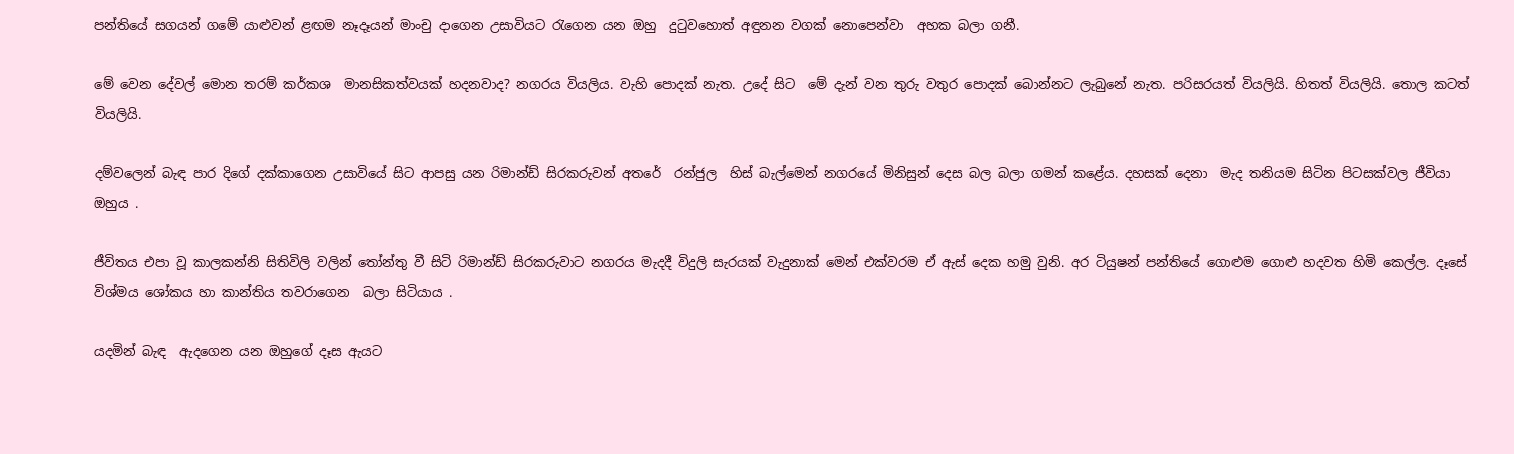පන්තියේ සගයන් ගමේ යාළුවන් ළඟම නෑදෑයන් මාංචු දාගෙන උසාවියට රැගෙන යන ඔහු  දුටුවහොත් අඳුනන වගක් නොපෙන්වා  අහක බලා ගනී.

මේ වෙන දේවල් මොන තරම් කර්කශ  මානසිකත්වයක් හදනවාද? නගරය වියලිය. වැහි පොදක් නැත. උදේ සිට  මේ දැන් වන තුරු වතුර පොදක් බොන්නට ලැබුනේ නැත. පරිසරයත් වියලියි. හිතත් වියලියි. තොල කටත් වියලියි.

දම්වලෙන් බැඳ පාර දිගේ දක්කාගෙන උසාවියේ සිට ආපසු යන රිමාන්ඩ් සිරකරුවන් අතරේ  රන්ජුල  හිස් බැල්මෙන් නගරයේ මිනිසුන් දෙස බල බලා ගමන් කළේය. දහසක් දෙනා  මැද තනියම සිටින පිටසක්වල ජීවියා ඔහුය .

ජීවිතය එපා වූ කාලකන්නි සිතිවිලි වලින් තෝන්තු වී සිටි රිමාන්ඩ් සිරකරුවාට නගරය මැදදී විදුලි සැරයක් වැදුනාක් මෙන් එක්වරම ඒ ඇස් දෙක හමු වුනි. අර ටියුෂන් පන්තියේ ගොළුම ගොළු හදවත හිමි කෙල්ල. දෑසේ විශ්මය ශෝකය හා කාන්තිය තවරාගෙන  බලා සිටියාය .

යදමින් බැඳ  ඇදගෙන යන ඔහුගේ දෑස ඇයට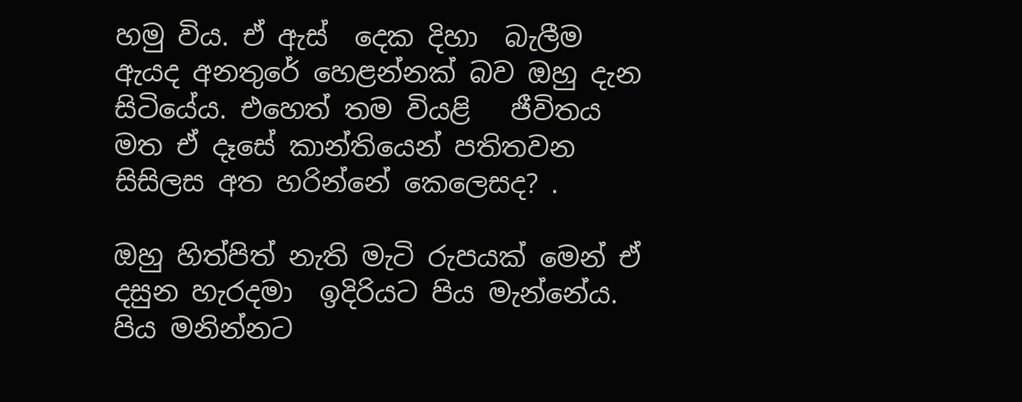හමු විය. ඒ ඇස්  දෙක දිහා  බැලීම ඇයද අනතුරේ හෙළන්නක් බව ඔහු දැන සිටියේය. එහෙත් තම වියළි   ජීවිතය මත ඒ දෑසේ කාන්තියෙන් පතිතවන  සිසිලස අත හරින්නේ කෙලෙසද? .

ඔහු හිත්පිත් නැති මැටි රුපයක් මෙන් ඒ දසුන හැරදමා  ඉදිරියට පිය මැන්නේය. පිය මනින්නට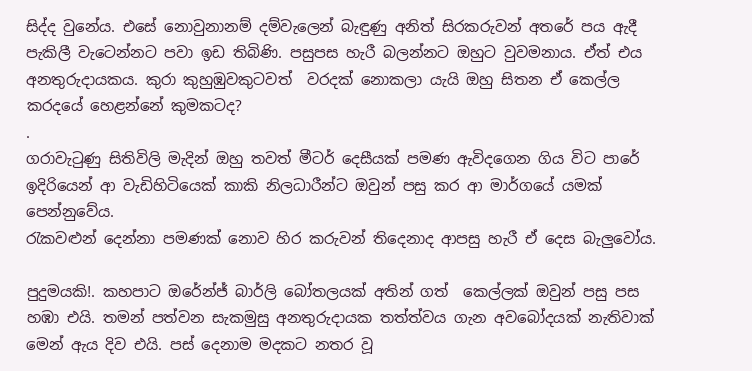සිද්ද වුනේය. එසේ නොවුනානම් දම්වැලෙන් බැඳුණු අනිත් සිරකරුවන් අතරේ පය ඇදී පැකිලී වැටෙන්නට පවා ඉඩ තිබිණි. පසුපස හැරී බලන්නට ඔහුට වුවමනාය. ඒත් එය අනතුරුදායකය. කුරා කුහුඹුවකුටවත්  වරදක් නොකලා යැයි ඔහු සිතන ඒ කෙල්ල කරදයේ හෙළන්නේ කුමකටද?
.
ගරාවැටුණු සිතිවිලි මැදින් ඔහු තවත් මීටර් දෙසීයක් පමණ ඇවිදගෙන ගිය විට පාරේ ඉදිරියෙන් ආ වැඩිහිටියෙක් කාකි නිලධාරීන්ට ඔවුන් පසු කර ආ මාර්ගයේ යමක් පෙන්නුවේය.
රැකවළුන් දෙන්නා පමණක් නොව හිර කරුවන් තිදෙනාද ආපසු හැරී ඒ දෙස බැලුවෝය.

පුදුමයකි!. කහපාට ඔරේන්ජ් බාර්ලි බෝතලයක් අතින් ගත්  කෙල්ලක් ඔවුන් පසු පස හඹා එයි. තමන් පත්වන සැකමුසු අනතුරුදායක තත්ත්වය ගැන අවබෝදයක් නැතිවාක් මෙන් ඇය දිව එයි. පස් දෙනාම මදකට නතර වූ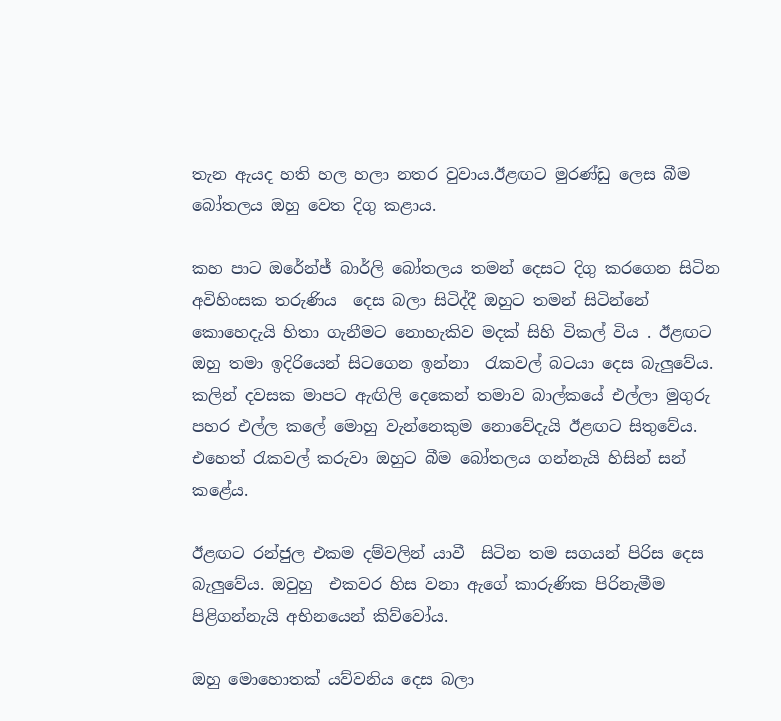තැන ඇයද හති හල හලා නතර වුවාය.ඊළඟට මුරණ්ඩු ලෙස බීම බෝතලය ඔහු වෙත දිගු කළාය.

කහ පාට ඔරේන්ජ් බාර්ලි බෝතලය තමන් දෙසට දිගු කරගෙන සිටින අවිහිංසක තරුණිය  දෙස බලා සිටිද්දී ඔහුට තමන් සිටින්නේ කොහෙදැයි හිතා ගැනීමට නොහැකිව මදක් සිහි විකල් විය . ඊළඟට ඔහු තමා ඉදිරියෙන් සිටගෙන ඉන්නා  රැකවල් බටයා දෙස බැලුවේය. කලින් දවසක මාපට ඇඟිලි දෙකෙන් තමාව බාල්කයේ එල්ලා මුගුරු පහර එල්ල කලේ මොහු වැන්නෙකුම නොවේදැයි ඊළඟට සිතුවේය.
එහෙත් රැකවල් කරුවා ඔහුට බීම බෝතලය ගන්නැයි හිසින් සන් කළේය.

ඊළඟට රන්ජුල එකම දම්වලින් යාවී  සිටින තම සගයන් පිරිස දෙස බැලුවේය. ඔවුහු  එකවර හිස වනා ඇගේ කාරුණික පිරිනැමීම පිළිගන්නැයි අභිනයෙන් කිව්වෝය.

ඔහු මොහොතක් යව්වනිය දෙස බලා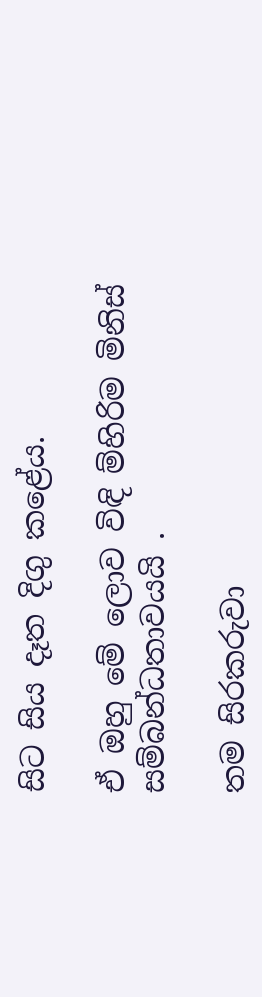සිට සිය දෑත දිගු කළේය.

ඒ ඔහු මේ ලොව විඳි ම්හිරිම මිනිස් සම්බන්ධතාවයයි .

තම සිරකරුවා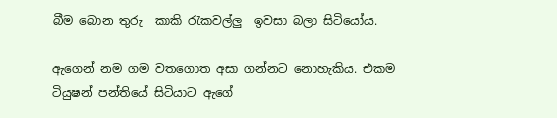බීම බොන තුරු  කාකි රැකවල්ලු  ඉවසා බලා සිටියෝය.

ඇගෙන් නම ගම වතගොත අසා ගන්නට නොහැකිය. එකම ටියුෂන් පන්තියේ සිටියාට ඇගේ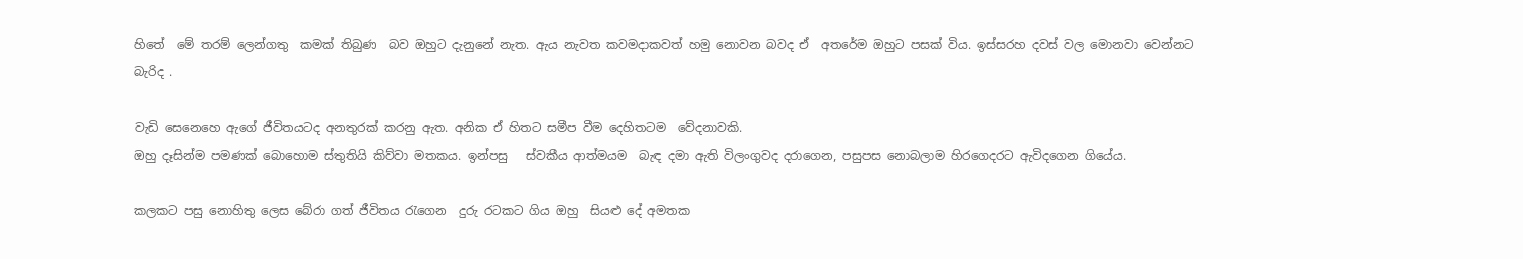හිතේ  මේ තරම් ලෙන්ගතු  කමක් තිබුණ  බව ඔහුට දැනුනේ නැත. ඇය නැවත කවමදාකවත් හමු නොවන බවද ඒ  අතරේම ඔහුට පසක් විය. ඉස්සරහ දවස් වල මොනවා වෙන්නට බැරිද .

වැඩි සෙනෙහෙ ඇගේ ජීවිතයටද අනතුරක් කරනු ඇත. අනික ඒ හිතට සමීප වීම දෙහිතටම  වේදනාවකි.
ඔහු දෑසින්ම පමණක් බොහොම ස්තුතියි කිව්වා මතකය. ඉන්පසු   ස්වකීය ආත්මයම  බැඳ දමා ඇති විලංගුවද දරාගෙන, පසුපස නොබලාම හිරගෙදරට ඇවිදගෙන ගියේය.

කලකට පසු නොහිතු ලෙස බේරා ගත් ජීවිතය රැගෙන  දුරු රටකට ගිය ඔහු  සියළු දේ අමතක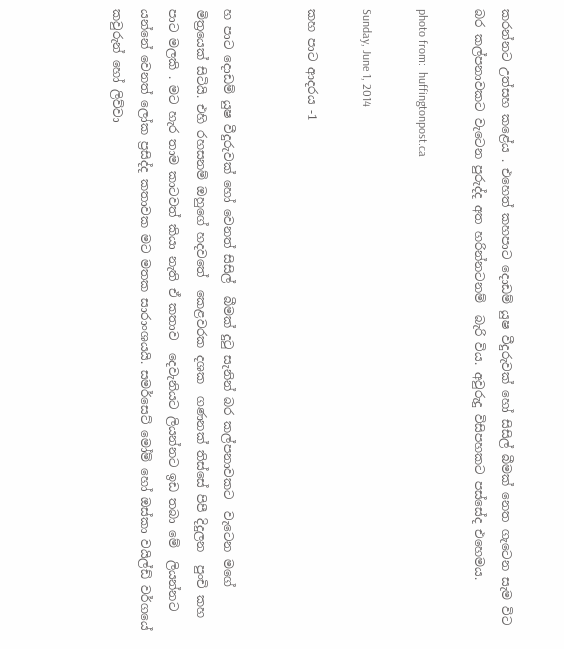කරන්නට උත්සහ කළේය . එහෙත් කහපාට දොඩම් යුෂ වීදුරුවක් හෝ සිසිල් බීමක් නෙත ගැටෙන සැම විට බර කල්පනාවකට වැටෙන පුරුද්ද අත හරින්නටනම්  බැරි විය. අවුරුදු විසිපහකට පස්සේද එහෙමය.

photo from:  huffingtonpost.ca

Sunday, June 1, 2014

කහ පාට ආදරය -1


හ පාට දොඩම් යුෂ වීදුරුවක් හෝ වෙනත් සිසිල්  බීමක් දුටු සැනින් බර කල්පනාවකට  වැටෙන මගේ මිත්‍රයෙක් සිටියි. එහි රහසනම් ඔහුගේ හදවතේ  කෙළවරක දශක  ගණනක් තිස්සේ පිපී දිදුලන  පුංචි කහ පාට මලකි . මට හැර තාම කාටවත් කියා නැති ඒ කතාව  දෙවැනියට ලියන්නට ඉඩ තබා මේ  ලියන්නට යන්නේ වෙනත් ලෝක ප්‍රසිද්ද කතාවක මට මතක සාරාංශයයි. සමර්සෙට් මෝම් හෝ ඔස්කා වයිල්ඩ් වර්ගයේ කවුරුන් හෝ ලිව්වා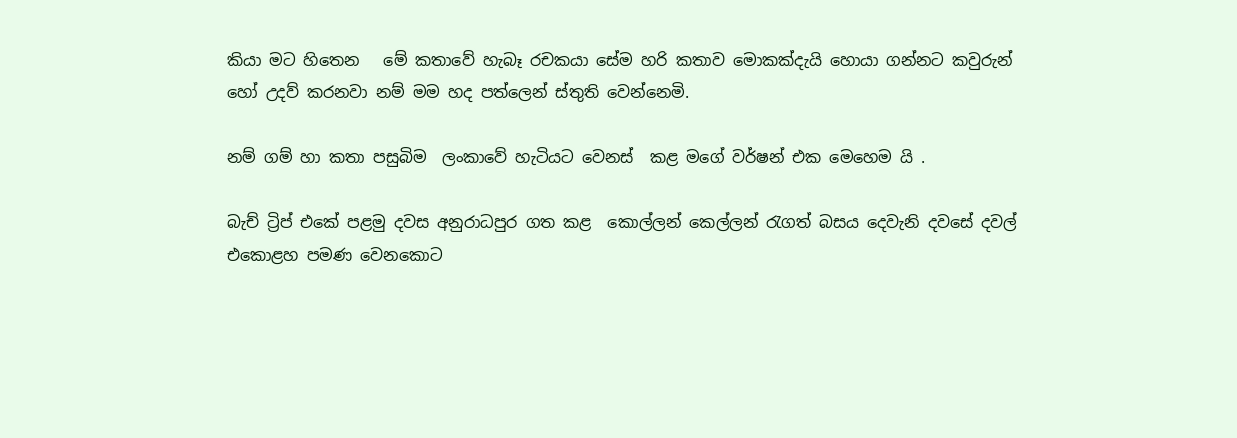කියා මට හිතෙන   මේ කතාවේ හැබෑ රචකයා සේම හරි කතාව මොකක්දැයි හොයා ගන්නට කවුරුන් හෝ උදව් කරනවා නම් මම හද පත්ලෙන් ස්තුති වෙන්නෙමි.

නම් ගම් හා කතා පසුබිම  ලංකාවේ හැටියට වෙනස්  කළ මගේ වර්ෂන් එක මෙහෙම යි .

බැච් ට්‍රිප් එකේ පළමු දවස අනුරාධපුර ගත කළ  කොල්ලන් කෙල්ලන් රැගත් බසය දෙවැනි දවසේ දවල් එකොළහ පමණ වෙනකොට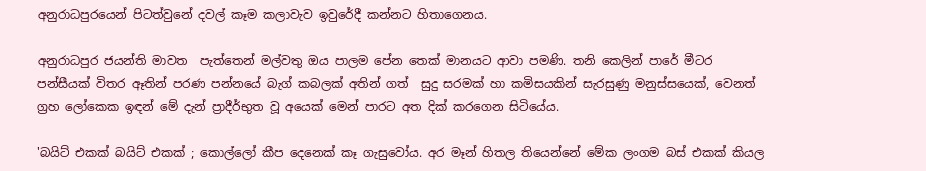අනුරාධපුරයෙන් පිටත්වුනේ දවල් කෑම කලාවැව ඉවුරේදී කන්නට හිතාගෙනය.

අනුරාධපුර ජයන්ති මාවත  පැත්තෙන් මල්වතු ඔය පාලම පේන තෙක් මානයට ආවා පමණි. තනි කෙලින් පාරේ මීටර පන්සීයක් විතර ඈතින් පරණ පන්නයේ බැග් කබලක් අතින් ගත්  සුදු සරමක් හා කමිසයකින් සැරසුණු මනුස්සයෙක්, වෙනත් ග්‍රහ ලෝකෙක ඉඳන් මේ දැන් ප්‍රාදීර්භුත වූ අයෙක් මෙන් පාරට අත දික් කරගෙන සිටියේය.

'බයිට් එකක් බයිට් එකක් ; කොල්ලෝ කීප දෙනෙක් කෑ ගැසුවෝය. අර මෑන් හිතල තියෙන්නේ මේක ලංගම බස් එකක් කියල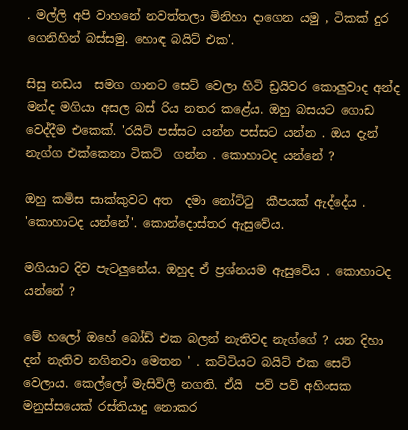. මල්ලි අපි වාහනේ නවත්තලා මිනිහා දාගෙන යමු , ටිකක් දුර ගෙනිහින් බස්සමු. හොඳ බයිට් එක'.

සිසු නඩය  සමග ගානට සෙට් වෙලා හිටි ඩ්‍රයිවර කොලුවාද අන්ද මන්ද මගියා අසල බස් රිය නතර කළේය. ඔහු බසයට ගොඩ වෙද්දීම එකෙක්. 'රයිට් පස්සට යන්න පස්සට යන්න . ඔය දැන් නැග්ග එක්කෙනා ටිකට්  ගන්න . කොහාටද යන්නේ ?

ඔහු කමිස සාක්කුවට අත  දමා නෝට්ටු  කීපයක් ඇද්දේය .
'කොහාටද යන්නේ'. කොන්දොස්තර ඇසුවේය.

මගියාට දිව පැටලුනේය. ඔහුද ඒ ප්‍රශ්නයම ඇසුවේය . කොහාටද යන්නේ ?

මේ හලෝ ඔහේ බෝඩ් එක බලන් නැතිවද නැග්ගේ ? යන දිහා දන් නැතිව නගිනවා මෙතන ' . කට්ටියට බයිට් එක සෙට් වෙලාය. කෙල්ලෝ මැසිවිලි නගති. ඒයි  පව් පව් අහිංසක මනුස්සයෙක් රස්තියාදු නොකර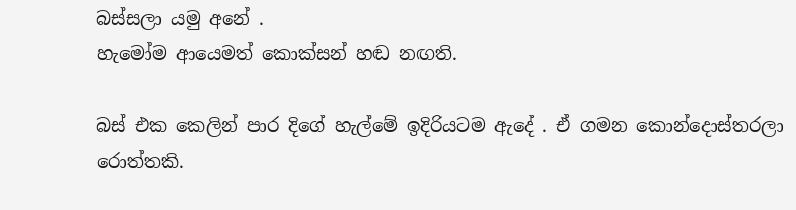බස්සලා යමු අනේ .
හැමෝම ආයෙමත් කොක්සන් හඬ නඟති.

බස් එක කෙලින් පාර දිගේ හැල්මේ ඉදිරියටම ඇදේ . ඒ ගමන කොන්දොස්තරලා රොත්තකි.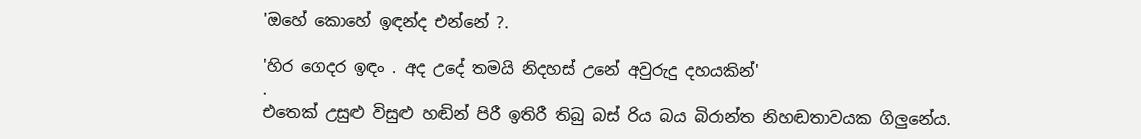'ඔහේ කොහේ ඉඳන්ද එන්නේ ?.

'හිර ගෙදර ඉඳං . අද උදේ තමයි නිදහස් උනේ අවුරුදු දහයකින්'
.
එතෙක් උසුළු විසුළු හඬින් පිරී ඉතිරී තිබු බස් රිය බය බිරාන්ත නිහඬතාවයක ගිලුනේය.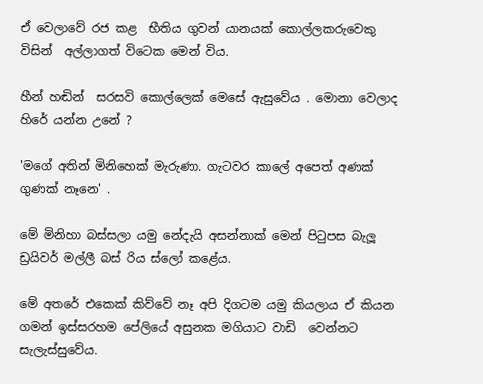ඒ වෙලාවේ රජ කළ  භීතිය ගුවන් යානයක් කොල්ලකරුවෙකු විසින්  අල්ලාගත් විටෙක මෙන් විය.

හීන් හඬින්  සරසවි කොල්ලෙක් මෙසේ ඇසුවේය . මොනා වෙලාද හිරේ යන්න උනේ ?

'මගේ අතින් මිනිහෙක් මැරුණා. ගැටවර කාලේ අපෙත් අණක් ගුණක් නෑනෙ' .

මේ මිනිහා බස්සලා යමු නේදැයි අසන්නාක් මෙන් පිටුපස බැලූ ඩ්‍රයිවර් මල්ලී බස් රිය ස්ලෝ කළේය.

මේ අතරේ එකෙක් කිව්වේ නෑ අපි දිගටම යමු කියලාය ඒ කියන ගමන් ඉස්සරහම පේලියේ අසුනක මගියාට වාඩි  වෙන්නට සැලැස්සුවේය.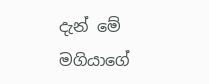දැන් මේ මගියාගේ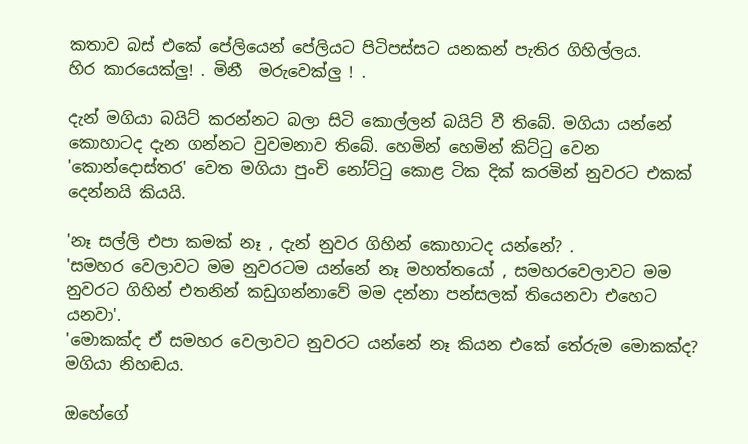කතාව බස් එකේ පේලියෙන් පේලියට පිටිපස්සට යනකන් පැතිර ගිහිල්ලය.
හිර කාරයෙක්ලු! . මිනී  මරුවෙක්ලු ! .

දැන් මගියා බයිට් කරන්නට බලා සිටි කොල්ලන් බයිට් වී තිබේ. මගියා යන්නේ කොහාටද දැන ගන්නට වුවමනාව තිබේ. හෙමින් හෙමින් කිට්ටු වෙන 'කොන්දොස්තර' වෙත මගියා පුංචි නෝට්ටු කොළ ටික දික් කරමින් නුවරට එකක් දෙන්නයි කියයි.

'නෑ සල්ලි එපා කමක් නෑ , දැන් නුවර ගිහින් කොහාටද යන්නේ? .
'සමහර වෙලාවට මම නුවරටම යන්නේ නෑ මහත්තයෝ , සමහරවෙලාවට මම නුවරට ගිහින් එතනින් කඩුගන්නාවේ මම දන්නා පන්සලක් තියෙනවා එහෙට යනවා'.
'මොකක්ද ඒ සමහර වෙලාවට නුවරට යන්නේ නෑ කියන එකේ තේරුම මොකක්ද? මගියා නිහඬය.

ඔහේගේ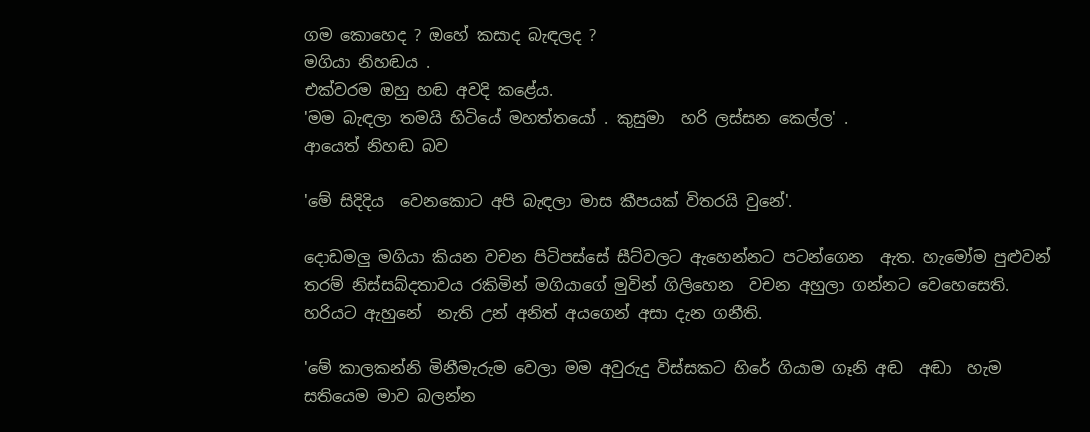ගම කොහෙද ? ඔහේ කසාද බැඳලද ?
මගියා නිහඬය .
එක්වරම ඔහු හඬ අවදි කළේය.
'මම බැඳලා තමයි හිටියේ මහත්තයෝ . කුසුමා  හරි ලස්සන කෙල්ල' .
ආයෙත් නිහඬ බව

'මේ සිදිදිය  වෙනකොට අපි බැඳලා මාස කීපයක් විතරයි වුනේ'.

දොඩමලු මගියා කියන වචන පිටිපස්සේ සීට්වලට ඇහෙන්නට පටන්ගෙන  ඇත. හැමෝම පුළුවන් තරම් නිස්සබ්දතාවය රකිමින් මගියාගේ මුවින් ගිලිහෙන  වචන අහුලා ගන්නට වෙහෙසෙති. හරියට ඇහුනේ  නැති උන් අනිත් අයගෙන් අසා දැන ගනීති.

'මේ කාලකන්නි මිනීමැරුම වෙලා මම අවුරුදු විස්සකට හිරේ ගියාම ගෑනි අඬ  අඬා  හැම සතියෙම මාව බලන්න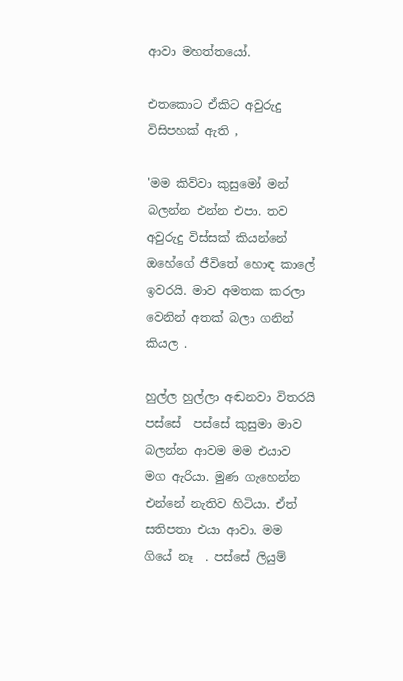ආවා මහත්තයෝ.

එතකොට ඒකිට අවුරුදු විසිපහක් ඇති ,

'මම කිව්වා කුසුමෝ මන් බලන්න එන්න එපා. තව අවුරුදු විස්සක් කියන්නේ ඔහේගේ ජීවිතේ හොඳ කාලේ ඉවරයි. මාව අමතක කරලා වෙනින් අතක් බලා ගනින් කියල .

හුල්ල හුල්ලා අඬනවා විතරයි  පස්සේ  පස්සේ කුසුමා මාව බලන්න ආවම මම එයාව මග ඇරියා. මුණ ගැහෙන්න එන්නේ නැතිව හිටියා. ඒත් සතිපතා එයා ආවා. මම ගියේ නෑ  . පස්සේ ලියුම්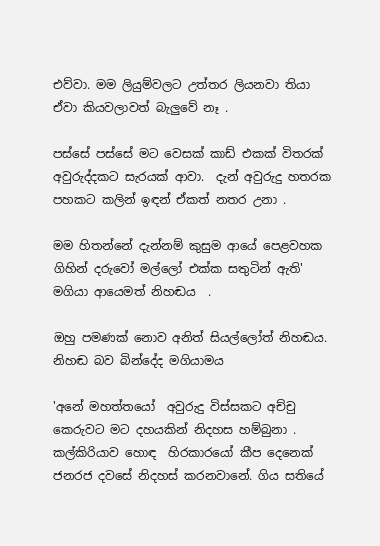එව්වා. මම ලියුම්වලට උත්තර ලියනවා තියා ඒවා කියවලාවත් බැලුවේ නෑ .

පස්සේ පස්සේ මට වෙසක් කාඩ් එකක් විතරක් අවුරුද්දකට සැරයක් ආවා.  දැන් අවුරුදු හතරක පහකට කලින් ඉඳන් ඒකත් නතර උනා .

මම හිතන්නේ දැන්නම් කුසුම ආයේ පෙළවහක ගිහින් දරුවෝ මල්ලෝ එක්ක සතුටින් ඇති'
මගියා ආයෙමත් නිහඬය  .

ඔහු පමණක් නොව අනිත් සියල්ලෝත් නිහඬය.
නිහඬ බව බින්දේද මගියාමය

'අනේ මහත්තයෝ  අවුරුදු විස්සකට අච්චු කෙරුවට මට දහයකින් නිදහස හම්බුනා . කල්කිරියාව හොඳ  හිරකාරයෝ කීප දෙනෙක් ජනරජ දවසේ නිදහස් කරනවානේ. ගිය සතියේ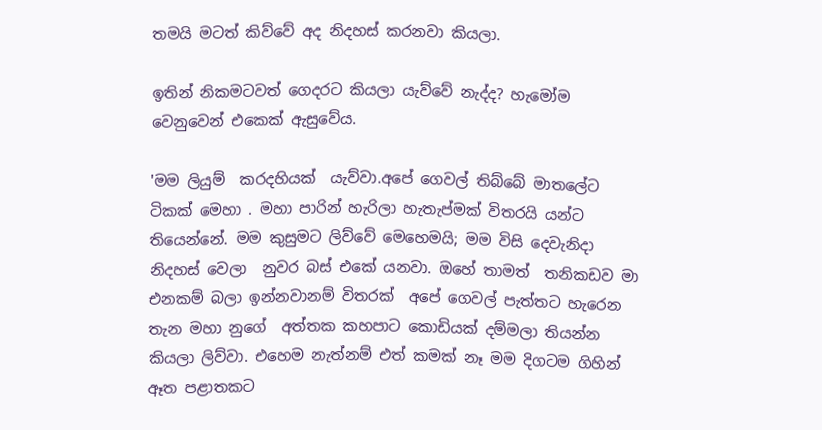තමයි මටත් කිව්වේ අද නිදහස් කරනවා කියලා.

ඉතින් නිකමටවත් ගෙදරට කියලා යැව්වේ නැද්ද? හැමෝම වෙනුවෙන් එකෙක් ඇසුවේය.

'මම ලියුම්  කරදහියක්  යැව්වා.අපේ ගෙවල් තිබ්බේ මාතලේට ටිකක් මෙහා . මහා පාරින් හැරිලා හැතැප්මක් විතරයි යන්ට තියෙන්නේ. මම කුසුමට ලිව්වේ මෙහෙමයි; මම විසි දෙවැනිදා නිදහස් වෙලා  නුවර බස් එකේ යනවා. ඔහේ තාමත්  තනිකඩව මා එනකම් බලා ඉන්නවානම් විතරක්  අපේ ගෙවල් පැත්තට හැරෙන තැන මහා නුගේ  අත්තක කහපාට කොඩියක් දම්මලා තියන්න කියලා ලිව්වා. එහෙම නැත්නම් එත් කමක් නෑ මම දිගටම ගිහින් ඈත පළාතකට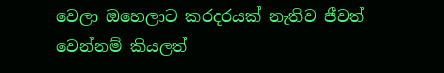වෙලා ඔහෙලාට කරදරයක් නැතිව ජීවත් වෙන්නම් කියලත්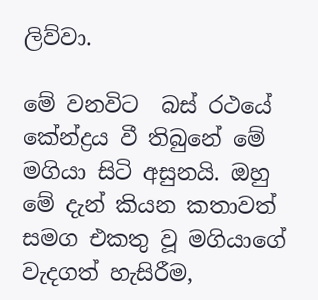ලිව්වා.

මේ වනවිට  බස් රථයේ කේන්ද්‍රය වී තිබුනේ මේ මගියා සිටි අසුනයි. ඔහු මේ දැන් කියන කතාවත් සමග එකතු වූ මගියාගේ වැදගත් හැසිරීම,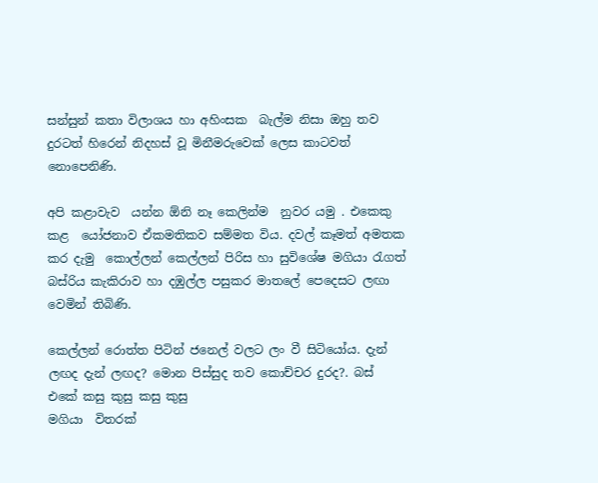සන්සුන් කතා විලාශය හා අහිංසක  බැල්ම නිසා ඔහු තව දුරටත් හිරෙන් නිදහස් වූ මිනීමරුවෙක් ලෙස කාටවත් නොපෙනිණි.

අපි කළාවැව  යන්න ඕනි නෑ කෙලින්ම  නුවර යමු . එකෙකු  කළ  යෝජනාව ඒකමතිකව සම්මත විය. දවල් කෑමත් අමතක කර දැමු  කොල්ලන් කෙල්ලන් පිරිස හා සුවිශේෂ මගියා රැගත් බස්රිය කැකිරාව හා දඹුල්ල පසුකර මාතලේ පෙදෙසට ලඟා වෙමින් තිබිණි.

කෙල්ලන් රොත්ත පිටින් ජනෙල් වලට ලං වී සිටියෝය. දැන් ලඟද දැන් ලඟද? මොන පිස්සුද තව කොච්චර දුරද?. බස් එකේ කසු කුසු කසු කුසු
මගියා  විතරක්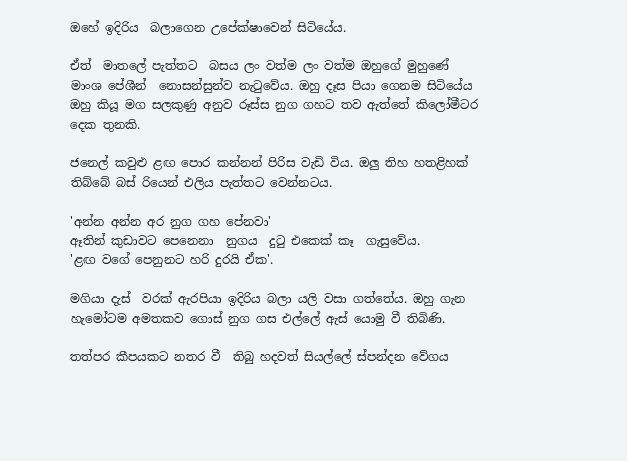ඔහේ ඉදිරිය  බලාගෙන උපේක්ෂාවෙන් සිටියේය.

ඒත්  මාතලේ පැත්තට  බසය ලං වත්ම ලං වත්ම ඔහුගේ මුහුණේ මාංශ පේශීන්  නොසන්සුන්ව නැටුවේය. ඔහු දෑස පියා ගෙනම සිටියේය  ඔහු කියූ මග සලකුණු අනුව රූස්ස නුග ගහට තව ඇත්තේ කිලෝමීටර දෙක තුනකි.

ජනෙල් කවුළු ළඟ පොර කන්නන් පිරිස වැඩි විය. ඔලු තිහ හතළිහක් තිබ්බේ බස් රියෙන් එලිය පැත්තට වෙන්නටය.

'අන්න අන්න අර නුග ගහ පේනවා'
ඈතින් කුඩාවට පෙනෙනා  නුගය  දුටු එකෙක් කෑ  ගැසුවේය.
'ළඟ වගේ පෙනුනට හරි දුරයි ඒක'.

මගියා දැස්  වරක් ඇරපියා ඉදිරිය බලා යලි වසා ගත්තේය. ඔහු ගැන හැමෝටම අමතකව ගොස් නුග ගස එල්ලේ ඇස් යොමු වී තිබිණි.

තත්පර කීපයකට නතර වී  තිබු හදවත් සියල්ලේ ස්පන්දන වේගය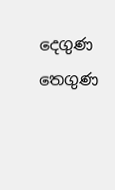දෙගුණ තෙගුණ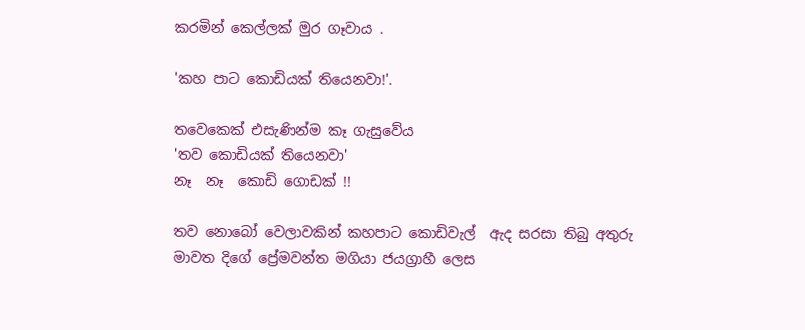කරමින් කෙල්ලක් මුර ගෑවාය .

'කහ පාට කොඩියක් තියෙනවා!'.

තවෙකෙක් එසැණින්ම කෑ ගැසුවේය
'තව කොඩියක් තියෙනවා'
නෑ  නෑ  කොඩි ගොඩක් !!

තව නොබෝ වෙලාවකින් කහපාට කොඩිවැල්  ඇද සරසා තිබු අතුරු මාවත දිගේ ප්‍රේමවන්ත මගියා ජයග්‍රාහී ලෙස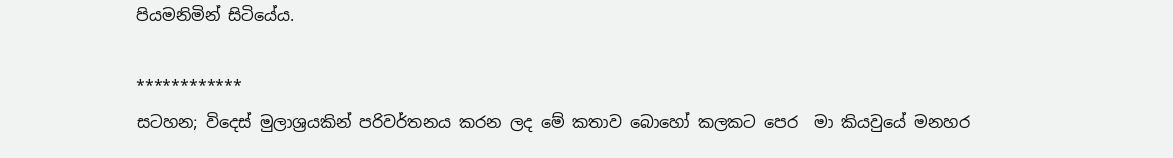පියමනිමින් සිටියේය.

************
සටහන; විදෙස් මුලාශ්‍රයකින් පරිවර්තනය කරන ලද මේ කතාව බොහෝ කලකට පෙර  මා කියවුයේ මනහර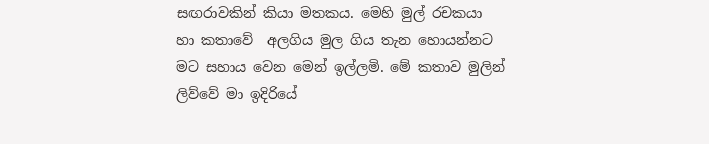සඟරාවකින් කියා මතකය. මෙහි මුල් රචකයා හා කතාවේ  අලගිය මුල ගිය තැන හොයන්නට මට සහාය වෙන මෙන් ඉල්ලමි. මේ කතාව මුලින් ලිව්වේ මා ඉදිරියේ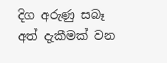දිග අරුණු සබෑ අත් දැකීමක් වන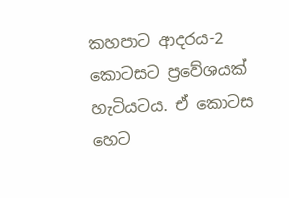කහපාට ආදරය-2 කොටසට ප්‍රවේශයක් හැටියටය. ඒ කොටස හෙට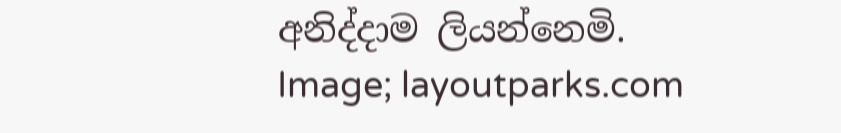අනිද්දාම ලියන්නෙමි.
Image; layoutparks.com